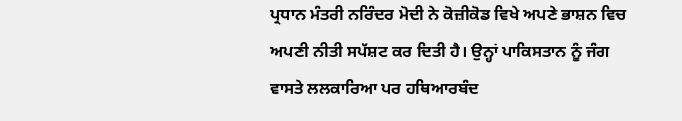ਪ੍ਰਧਾਨ ਮੰਤਰੀ ਨਰਿੰਦਰ ਮੋਦੀ ਨੇ ਕੋਜ਼ੀਕੋਡ ਵਿਖੇ ਅਪਣੇ ਭਾਸ਼ਨ ਵਿਚ ਅਪਣੀ ਨੀਤੀ ਸਪੱਸ਼ਟ ਕਰ ਦਿਤੀ ਹੈ। ਉਨ੍ਹਾਂ ਪਾਕਿਸਤਾਨ ਨੂੰ ਜੰਗ ਵਾਸਤੇ ਲਲਕਾਰਿਆ ਪਰ ਹਥਿਆਰਬੰਦ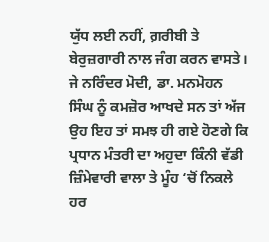ਯੁੱਧ ਲਈ ਨਹੀਂ, ਗ਼ਰੀਬੀ ਤੇ ਬੇਰੁਜ਼ਗਾਰੀ ਨਾਲ ਜੰਗ ਕਰਨ ਵਾਸਤੇ। ਜੇ ਨਰਿੰਦਰ ਮੋਦੀ, ਡਾ. ਮਨਮੋਹਨ ਸਿੰਘ ਨੂੰ ਕਮਜ਼ੋਰ ਆਖਦੇ ਸਨ ਤਾਂ ਅੱਜ ਉਹ ਇਹ ਤਾਂ ਸਮਝ ਹੀ ਗਏ ਹੋਣਗੇ ਕਿ ਪ੍ਰਧਾਨ ਮੰਤਰੀ ਦਾ ਅਹੁਦਾ ਕਿੰਨੀ ਵੱਡੀ ਜ਼ਿੰਮੇਵਾਰੀ ਵਾਲਾ ਤੇ ਮੂੰਹ ‘ਚੋਂ ਨਿਕਲੇ ਹਰ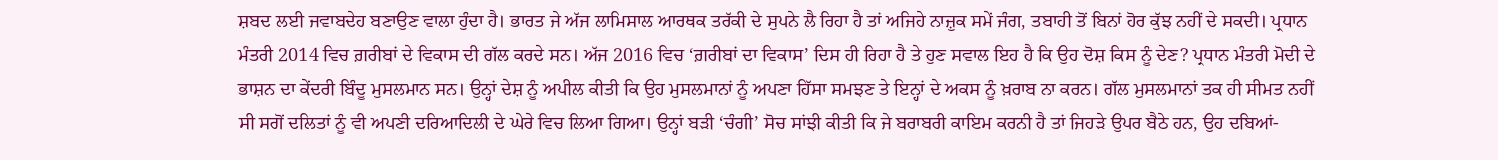ਸ਼ਬਦ ਲਈ ਜਵਾਬਦੇਹ ਬਣਾਉਣ ਵਾਲਾ ਹੁੰਦਾ ਹੈ। ਭਾਰਤ ਜੇ ਅੱਜ ਲਾਮਿਸਾਲ ਆਰਥਕ ਤਰੱਕੀ ਦੇ ਸੁਪਨੇ ਲੈ ਰਿਹਾ ਹੈ ਤਾਂ ਅਜਿਹੇ ਨਾਜ਼ੁਕ ਸਮੇਂ ਜੰਗ, ਤਬਾਹੀ ਤੋਂ ਬਿਨਾਂ ਹੋਰ ਕੁੱਝ ਨਹੀਂ ਦੇ ਸਕਦੀ। ਪ੍ਰਧਾਨ ਮੰਤਰੀ 2014 ਵਿਚ ਗ਼ਰੀਬਾਂ ਦੇ ਵਿਕਾਸ ਦੀ ਗੱਲ ਕਰਦੇ ਸਨ। ਅੱਜ 2016 ਵਿਚ ‘ਗ਼ਰੀਬਾਂ ਦਾ ਵਿਕਾਸ’ ਦਿਸ ਹੀ ਰਿਹਾ ਹੈ ਤੇ ਹੁਣ ਸਵਾਲ ਇਹ ਹੈ ਕਿ ਉਹ ਦੋਸ਼ ਕਿਸ ਨੂੰ ਦੇਣ? ਪ੍ਰਧਾਨ ਮੰਤਰੀ ਮੋਦੀ ਦੇ ਭਾਸ਼ਨ ਦਾ ਕੇਂਦਰੀ ਬਿੰਦੂ ਮੁਸਲਮਾਨ ਸਨ। ਉਨ੍ਹਾਂ ਦੇਸ਼ ਨੂੰ ਅਪੀਲ ਕੀਤੀ ਕਿ ਉਹ ਮੁਸਲਮਾਨਾਂ ਨੂੰ ਅਪਣਾ ਹਿੱਸਾ ਸਮਝਣ ਤੇ ਇਨ੍ਹਾਂ ਦੇ ਅਕਸ ਨੂੰ ਖ਼ਰਾਬ ਨਾ ਕਰਨ। ਗੱਲ ਮੁਸਲਮਾਨਾਂ ਤਕ ਹੀ ਸੀਮਤ ਨਹੀਂ ਸੀ ਸਗੋਂ ਦਲਿਤਾਂ ਨੂੰ ਵੀ ਅਪਣੀ ਦਰਿਆਦਿਲੀ ਦੇ ਘੇਰੇ ਵਿਚ ਲਿਆ ਗਿਆ। ਉਨ੍ਹਾਂ ਬੜੀ ‘ਚੰਗੀ’ ਸੋਚ ਸਾਂਝੀ ਕੀਤੀ ਕਿ ਜੇ ਬਰਾਬਰੀ ਕਾਇਮ ਕਰਨੀ ਹੈ ਤਾਂ ਜਿਹੜੇ ਉਪਰ ਬੈਠੇ ਹਨ, ਉਹ ਦਬਿਆਂ-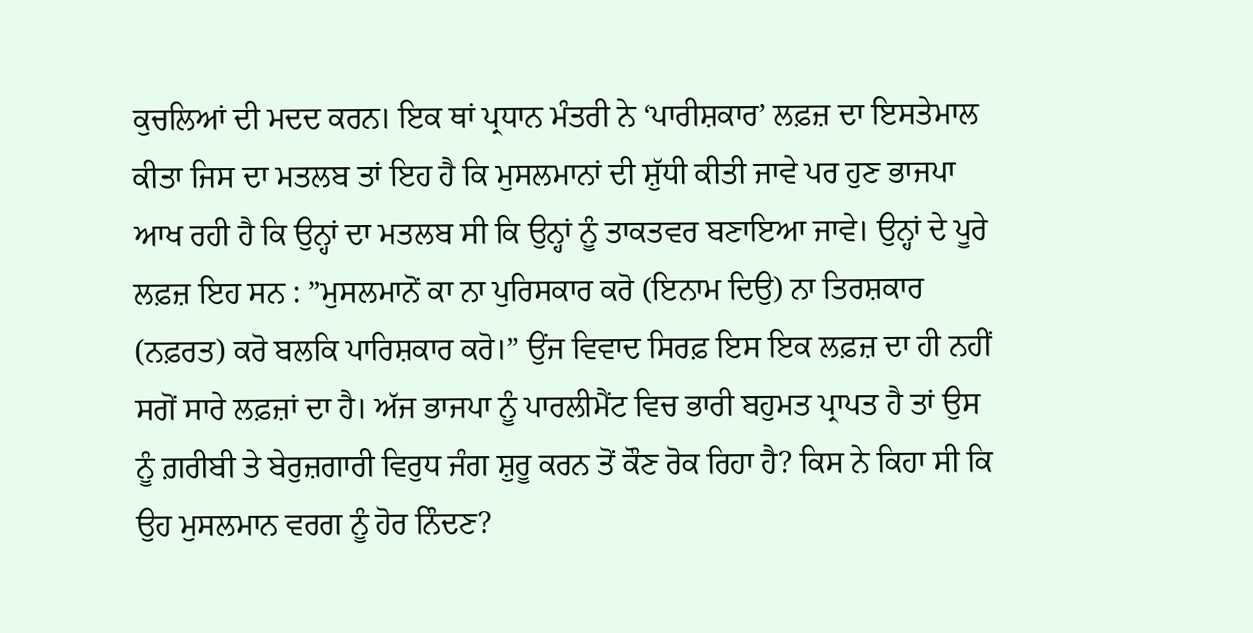ਕੁਚਲਿਆਂ ਦੀ ਮਦਦ ਕਰਨ। ਇਕ ਥਾਂ ਪ੍ਰਧਾਨ ਮੰਤਰੀ ਨੇ ‘ਪਾਰੀਸ਼ਕਾਰ’ ਲਫ਼ਜ਼ ਦਾ ਇਸਤੇਮਾਲ ਕੀਤਾ ਜਿਸ ਦਾ ਮਤਲਬ ਤਾਂ ਇਹ ਹੈ ਕਿ ਮੁਸਲਮਾਨਾਂ ਦੀ ਸ਼ੁੱਧੀ ਕੀਤੀ ਜਾਵੇ ਪਰ ਹੁਣ ਭਾਜਪਾ ਆਖ ਰਹੀ ਹੈ ਕਿ ਉਨ੍ਹਾਂ ਦਾ ਮਤਲਬ ਸੀ ਕਿ ਉਨ੍ਹਾਂ ਨੂੰ ਤਾਕਤਵਰ ਬਣਾਇਆ ਜਾਵੇ। ਉਨ੍ਹਾਂ ਦੇ ਪੂਰੇ ਲਫ਼ਜ਼ ਇਹ ਸਨ : ”ਮੁਸਲਮਾਨੋਂ ਕਾ ਨਾ ਪੁਰਿਸਕਾਰ ਕਰੋ (ਇਨਾਮ ਦਿਉ) ਨਾ ਤਿਰਸ਼ਕਾਰ (ਨਫ਼ਰਤ) ਕਰੋ ਬਲਕਿ ਪਾਰਿਸ਼ਕਾਰ ਕਰੋ।” ਉਂਜ ਵਿਵਾਦ ਸਿਰਫ਼ ਇਸ ਇਕ ਲਫ਼ਜ਼ ਦਾ ਹੀ ਨਹੀਂ ਸਗੋਂ ਸਾਰੇ ਲਫ਼ਜ਼ਾਂ ਦਾ ਹੈ। ਅੱਜ ਭਾਜਪਾ ਨੂੰ ਪਾਰਲੀਮੈਂਟ ਵਿਚ ਭਾਰੀ ਬਹੁਮਤ ਪ੍ਰਾਪਤ ਹੈ ਤਾਂ ਉਸ ਨੂੰ ਗ਼ਰੀਬੀ ਤੇ ਬੇਰੁਜ਼ਗਾਰੀ ਵਿਰੁਧ ਜੰਗ ਸ਼ੁਰੂ ਕਰਨ ਤੋਂ ਕੌਣ ਰੋਕ ਰਿਹਾ ਹੈ? ਕਿਸ ਨੇ ਕਿਹਾ ਸੀ ਕਿ ਉਹ ਮੁਸਲਮਾਨ ਵਰਗ ਨੂੰ ਹੋਰ ਨਿੰਦਣ?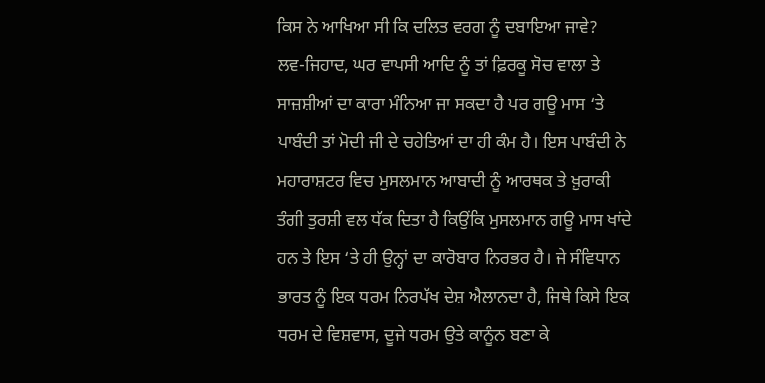ਕਿਸ ਨੇ ਆਖਿਆ ਸੀ ਕਿ ਦਲਿਤ ਵਰਗ ਨੂੰ ਦਬਾਇਆ ਜਾਵੇ?
ਲਵ-ਜਿਹਾਦ, ਘਰ ਵਾਪਸੀ ਆਦਿ ਨੂੰ ਤਾਂ ਫ਼ਿਰਕੂ ਸੋਚ ਵਾਲਾ ਤੇ ਸਾਜ਼ਸ਼ੀਆਂ ਦਾ ਕਾਰਾ ਮੰਨਿਆ ਜਾ ਸਕਦਾ ਹੈ ਪਰ ਗਊ ਮਾਸ ‘ਤੇ ਪਾਬੰਦੀ ਤਾਂ ਮੋਦੀ ਜੀ ਦੇ ਚਹੇਤਿਆਂ ਦਾ ਹੀ ਕੰਮ ਹੈ। ਇਸ ਪਾਬੰਦੀ ਨੇ ਮਹਾਰਾਸ਼ਟਰ ਵਿਚ ਮੁਸਲਮਾਨ ਆਬਾਦੀ ਨੂੰ ਆਰਥਕ ਤੇ ਖ਼ੁਰਾਕੀ ਤੰਗੀ ਤੁਰਸ਼ੀ ਵਲ ਧੱਕ ਦਿਤਾ ਹੈ ਕਿਉਂਕਿ ਮੁਸਲਮਾਨ ਗਊ ਮਾਸ ਖਾਂਦੇ ਹਨ ਤੇ ਇਸ ‘ਤੇ ਹੀ ਉਨ੍ਹਾਂ ਦਾ ਕਾਰੋਬਾਰ ਨਿਰਭਰ ਹੈ। ਜੇ ਸੰਵਿਧਾਨ ਭਾਰਤ ਨੂੰ ਇਕ ਧਰਮ ਨਿਰਪੱਖ ਦੇਸ਼ ਐਲਾਨਦਾ ਹੈ, ਜਿਥੇ ਕਿਸੇ ਇਕ ਧਰਮ ਦੇ ਵਿਸ਼ਵਾਸ, ਦੂਜੇ ਧਰਮ ਉਤੇ ਕਾਨੂੰਨ ਬਣਾ ਕੇ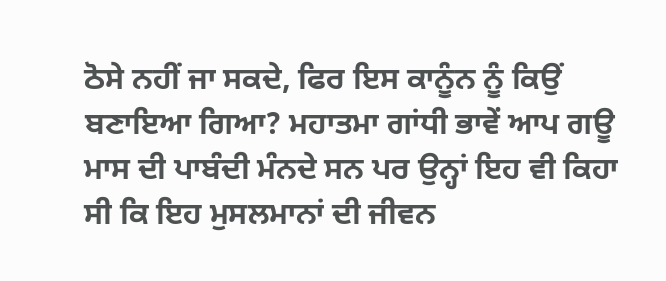ਠੋਸੇ ਨਹੀਂ ਜਾ ਸਕਦੇ, ਫਿਰ ਇਸ ਕਾਨੂੰਨ ਨੂੰ ਕਿਉਂ ਬਣਾਇਆ ਗਿਆ? ਮਹਾਤਮਾ ਗਾਂਧੀ ਭਾਵੇਂ ਆਪ ਗਊ ਮਾਸ ਦੀ ਪਾਬੰਦੀ ਮੰਨਦੇ ਸਨ ਪਰ ਉਨ੍ਹਾਂ ਇਹ ਵੀ ਕਿਹਾ ਸੀ ਕਿ ਇਹ ਮੁਸਲਮਾਨਾਂ ਦੀ ਜੀਵਨ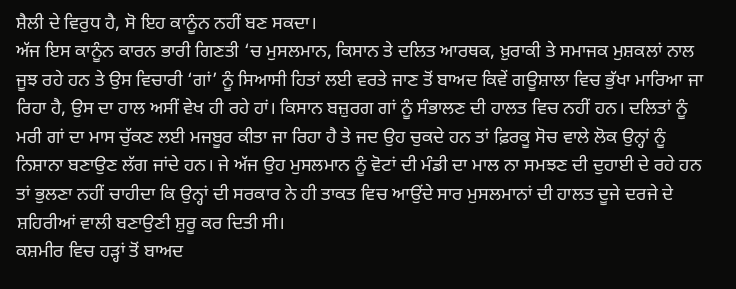ਸ਼ੈਲੀ ਦੇ ਵਿਰੁਧ ਹੈ, ਸੋ ਇਹ ਕਾਨੂੰਨ ਨਹੀਂ ਬਣ ਸਕਦਾ।
ਅੱਜ ਇਸ ਕਾਨੂੰਨ ਕਾਰਨ ਭਾਰੀ ਗਿਣਤੀ ‘ਚ ਮੁਸਲਮਾਨ, ਕਿਸਾਨ ਤੇ ਦਲਿਤ ਆਰਥਕ, ਖ਼ੁਰਾਕੀ ਤੇ ਸਮਾਜਕ ਮੁਸ਼ਕਲਾਂ ਨਾਲ ਜੂਝ ਰਹੇ ਹਨ ਤੇ ਉਸ ਵਿਚਾਰੀ ‘ਗਾਂ’ ਨੂੰ ਸਿਆਸੀ ਹਿਤਾਂ ਲਈ ਵਰਤੇ ਜਾਣ ਤੋਂ ਬਾਅਦ ਕਿਵੇਂ ਗਊਸ਼ਾਲਾ ਵਿਚ ਭੁੱਖਾ ਮਾਰਿਆ ਜਾ ਰਿਹਾ ਹੈ, ਉਸ ਦਾ ਹਾਲ ਅਸੀਂ ਵੇਖ ਹੀ ਰਹੇ ਹਾਂ। ਕਿਸਾਨ ਬਜ਼ੁਰਗ ਗਾਂ ਨੂੰ ਸੰਭਾਲਣ ਦੀ ਹਾਲਤ ਵਿਚ ਨਹੀਂ ਹਨ। ਦਲਿਤਾਂ ਨੂੰ ਮਰੀ ਗਾਂ ਦਾ ਮਾਸ ਚੁੱਕਣ ਲਈ ਮਜਬੂਰ ਕੀਤਾ ਜਾ ਰਿਹਾ ਹੈ ਤੇ ਜਦ ਉਹ ਚੁਕਦੇ ਹਨ ਤਾਂ ਫ਼ਿਰਕੂ ਸੋਚ ਵਾਲੇ ਲੋਕ ਉਨ੍ਹਾਂ ਨੂੰ ਨਿਸ਼ਾਨਾ ਬਣਾਉਣ ਲੱਗ ਜਾਂਦੇ ਹਨ। ਜੇ ਅੱਜ ਉਹ ਮੁਸਲਮਾਨ ਨੂੰ ਵੋਟਾਂ ਦੀ ਮੰਡੀ ਦਾ ਮਾਲ ਨਾ ਸਮਝਣ ਦੀ ਦੁਹਾਈ ਦੇ ਰਹੇ ਹਨ ਤਾਂ ਭੁਲਣਾ ਨਹੀਂ ਚਾਹੀਦਾ ਕਿ ਉਨ੍ਹਾਂ ਦੀ ਸਰਕਾਰ ਨੇ ਹੀ ਤਾਕਤ ਵਿਚ ਆਉਂਦੇ ਸਾਰ ਮੁਸਲਮਾਨਾਂ ਦੀ ਹਾਲਤ ਦੂਜੇ ਦਰਜੇ ਦੇ ਸ਼ਹਿਰੀਆਂ ਵਾਲੀ ਬਣਾਉਣੀ ਸ਼ੁਰੂ ਕਰ ਦਿਤੀ ਸੀ।
ਕਸ਼ਮੀਰ ਵਿਚ ਹੜ੍ਹਾਂ ਤੋਂ ਬਾਅਦ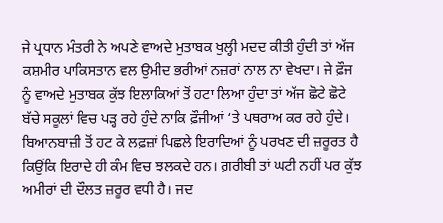ਜੇ ਪ੍ਰਧਾਨ ਮੰਤਰੀ ਨੇ ਅਪਣੇ ਵਾਅਦੇ ਮੁਤਾਬਕ ਖੁਲ੍ਹੀ ਮਦਦ ਕੀਤੀ ਹੁੰਦੀ ਤਾਂ ਅੱਜ ਕਸ਼ਮੀਰ ਪਾਕਿਸਤਾਨ ਵਲ ਉਮੀਦ ਭਰੀਆਂ ਨਜ਼ਰਾਂ ਨਾਲ ਨਾ ਵੇਖਦਾ। ਜੇ ਫ਼ੌਜ ਨੂੰ ਵਾਅਦੇ ਮੁਤਾਬਕ ਕੁੱਝ ਇਲਾਕਿਆਂ ਤੋਂ ਹਟਾ ਲਿਆ ਹੁੰਦਾ ਤਾਂ ਅੱਜ ਛੋਟੇ ਛੋਟੇ ਬੱਚੇ ਸਕੂਲਾਂ ਵਿਚ ਪੜ੍ਹ ਰਹੇ ਹੁੰਦੇ ਨਾਕਿ ਫ਼ੌਜੀਆਂ ‘ਤੇ ਪਥਰਾਅ ਕਰ ਰਹੇ ਹੁੰਦੇ।
ਬਿਆਨਬਾਜ਼ੀ ਤੋਂ ਹਟ ਕੇ ਲਫ਼ਜ਼ਾਂ ਪਿਛਲੇ ਇਰਾਦਿਆਂ ਨੂੰ ਪਰਖਣ ਦੀ ਜ਼ਰੂਰਤ ਹੈ ਕਿਉਂਕਿ ਇਰਾਦੇ ਹੀ ਕੰਮ ਵਿਚ ਝਲਕਦੇ ਹਨ। ਗ਼ਰੀਬੀ ਤਾਂ ਘਟੀ ਨਹੀਂ ਪਰ ਕੁੱਝ ਅਮੀਰਾਂ ਦੀ ਦੌਲਤ ਜ਼ਰੂਰ ਵਧੀ ਹੈ। ਜਦ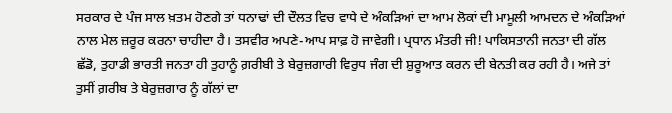ਸਰਕਾਰ ਦੇ ਪੰਜ ਸਾਲ ਖ਼ਤਮ ਹੋਣਗੇ ਤਾਂ ਧਨਾਢਾਂ ਦੀ ਦੌਲਤ ਵਿਚ ਵਾਧੇ ਦੇ ਅੰਕੜਿਆਂ ਦਾ ਆਮ ਲੋਕਾਂ ਦੀ ਮਾਮੂਲੀ ਆਮਦਨ ਦੇ ਅੰਕੜਿਆਂ ਨਾਲ ਮੇਲ ਜ਼ਰੂਰ ਕਰਨਾ ਚਾਹੀਦਾ ਹੈ। ਤਸਵੀਰ ਅਪਣੇ-ਆਪ ਸਾਫ਼ ਹੋ ਜਾਵੇਗੀ। ਪ੍ਰਧਾਨ ਮੰਤਰੀ ਜੀ! ਪਾਕਿਸਤਾਨੀ ਜਨਤਾ ਦੀ ਗੱਲ ਛੱਡੋ, ਤੁਹਾਡੀ ਭਾਰਤੀ ਜਨਤਾ ਹੀ ਤੁਹਾਨੂੰ ਗ਼ਰੀਬੀ ਤੇ ਬੇਰੁਜ਼ਗਾਰੀ ਵਿਰੁਧ ਜੰਗ ਦੀ ਸ਼ੁਰੂਆਤ ਕਰਨ ਦੀ ਬੇਨਤੀ ਕਰ ਰਹੀ ਹੈ। ਅਜੇ ਤਾਂ ਤੁਸੀਂ ਗ਼ਰੀਬ ਤੇ ਬੇਰੁਜ਼ਗਾਰ ਨੂੰ ਗੱਲਾਂ ਦਾ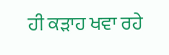ਹੀ ਕੜਾਹ ਖਵਾ ਰਹੇ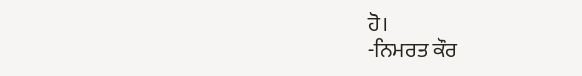ਹੋ।
-ਨਿਮਰਤ ਕੌਰ